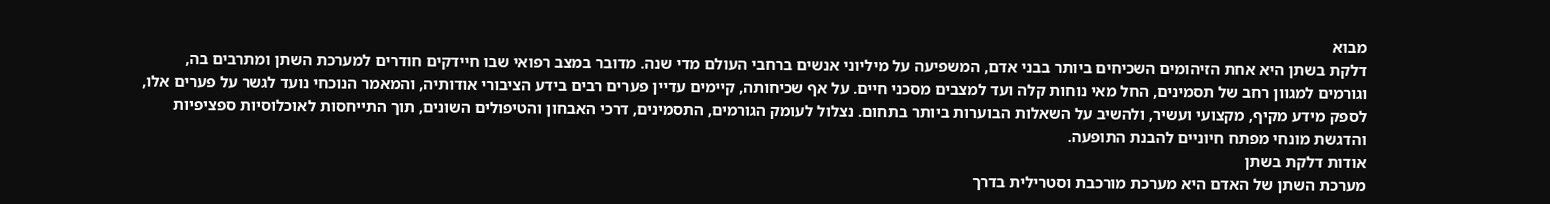מבוא
דלקת בשתן היא אחת הזיהומים השכיחים ביותר בבני אדם, המשפיעה על מיליוני אנשים ברחבי העולם מדי שנה. מדובר במצב רפואי שבו חיידקים חודרים למערכת השתן ומתרבים בה, וגורמים למגוון רחב של תסמינים, החל מאי נוחות קלה ועד למצבים מסכני חיים. על אף שכיחותה, קיימים עדיין פערים רבים בידע הציבורי אודותיה, והמאמר הנוכחי נועד לגשר על פערים אלו, לספק מידע מקיף, מקצועי ועשיר, ולהשיב על השאלות הבוערות ביותר בתחום. נצלול לעומק הגורמים, התסמינים, דרכי האבחון והטיפולים השונים, תוך התייחסות לאוכלוסיות ספציפיות והדגשת מונחי מפתח חיוניים להבנת התופעה.
אודות דלקת בשתן
מערכת השתן של האדם היא מערכת מורכבת וסטרילית בדרך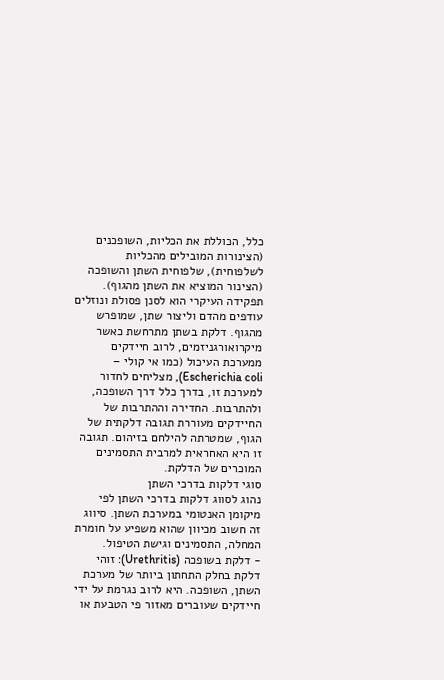כלל, הכוללת את הכליות, השופכנים (הצינורות המובילים מהכליות לשלפוחית), שלפוחית השתן והשופכה (הצינור המוציא את השתן מהגוף). תפקידה העיקרי הוא לסנן פסולת ונוזלים עודפים מהדם וליצור שתן, שמופרש מהגוף. דלקת בשתן מתרחשת כאשר מיקרואורגניזמים, לרוב חיידקים ממערכת העיכול (כמו אי קולי – Escherichia coli), מצליחים לחדור למערכת זו, בדרך כלל דרך השופכה, ולהתרבות. החדירה וההתרבות של החיידקים מעוררת תגובה דלקתית של הגוף, שמטרתה להילחם בזיהום. תגובה זו היא האחראית למרבית התסמינים המוכרים של הדלקת.
סוגי דלקות בדרכי השתן
נהוג לסווג דלקות בדרכי השתן לפי מיקומן האנטומי במערכת השתן. סיווג זה חשוב מכיוון שהוא משפיע על חומרת המחלה, התסמינים וגישת הטיפול.
- דלקת בשופכה (Urethritis): זוהי דלקת בחלק התחתון ביותר של מערכת השתן, השופכה. היא לרוב נגרמת על ידי חיידקים שעוברים מאזור פי הטבעת או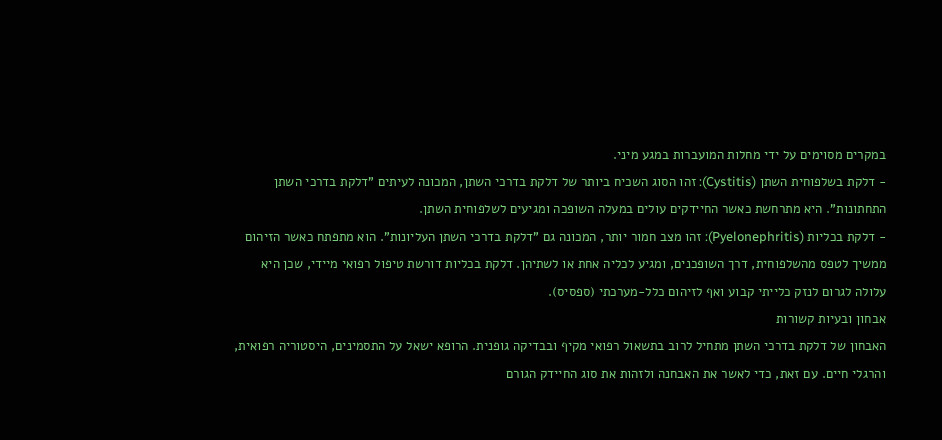במקרים מסוימים על ידי מחלות המועברות במגע מיני.
- דלקת בשלפוחית השתן (Cystitis): זהו הסוג השכיח ביותר של דלקת בדרכי השתן, המכונה לעיתים "דלקת בדרכי השתן התחתונות". היא מתרחשת כאשר החיידקים עולים במעלה השופכה ומגיעים לשלפוחית השתן.
- דלקת בכליות (Pyelonephritis): זהו מצב חמור יותר, המכונה גם "דלקת בדרכי השתן העליונות". הוא מתפתח כאשר הזיהום ממשיך לטפס מהשלפוחית, דרך השופכנים, ומגיע לכליה אחת או לשתיהן. דלקת בכליות דורשת טיפול רפואי מיידי, שכן היא עלולה לגרום לנזק כלייתי קבוע ואף לזיהום כלל-מערכתי (ספסיס).
אבחון ובעיות קשורות
האבחון של דלקת בדרכי השתן מתחיל לרוב בתשאול רפואי מקיף ובבדיקה גופנית. הרופא ישאל על התסמינים, היסטוריה רפואית, והרגלי חיים. עם זאת, כדי לאשר את האבחנה ולזהות את סוג החיידק הגורם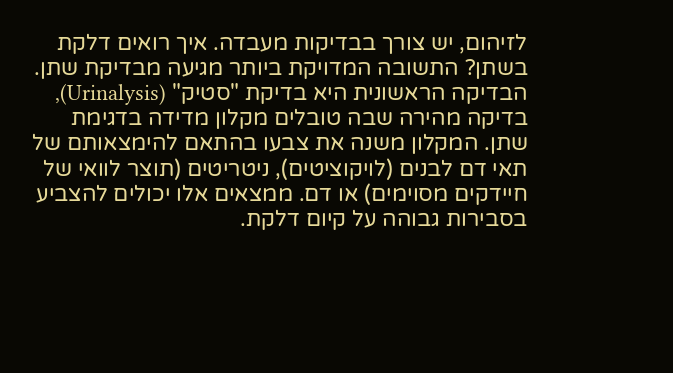לזיהום, יש צורך בבדיקות מעבדה. איך רואים דלקת בשתן? התשובה המדויקת ביותר מגיעה מבדיקת שתן. הבדיקה הראשונית היא בדיקת "סטיק" (Urinalysis), בדיקה מהירה שבה טובלים מקלון מדידה בדגימת שתן. המקלון משנה את צבעו בהתאם להימצאותם של תאי דם לבנים (לויקוציטים), ניטריטים (תוצר לוואי של חיידקים מסוימים) או דם. ממצאים אלו יכולים להצביע בסבירות גבוהה על קיום דלקת.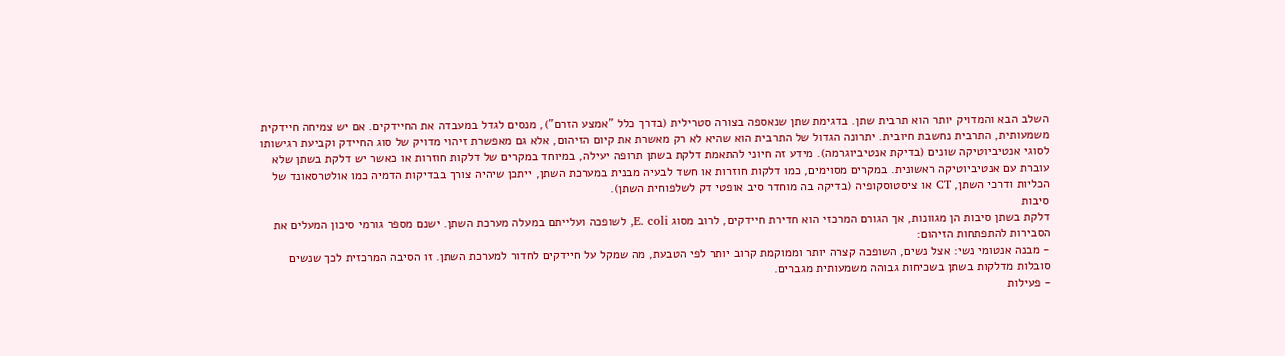השלב הבא והמדויק יותר הוא תרבית שתן. בדגימת שתן שנאספה בצורה סטרילית (בדרך כלל "אמצע הזרם"), מנסים לגדל במעבדה את החיידקים. אם יש צמיחה חיידקית משמעותית, התרבית נחשבת חיובית. יתרונה הגדול של התרבית הוא שהיא לא רק מאשרת את קיום הזיהום, אלא גם מאפשרת זיהוי מדויק של סוג החיידק וקביעת רגישותו לסוגי אנטיביוטיקה שונים (בדיקת אנטיביוגרמה). מידע זה חיוני להתאמת דלקת בשתן תרופה יעילה, במיוחד במקרים של דלקות חוזרות או כאשר יש דלקת בשתן שלא עוברת עם אנטיביוטיקה ראשונית. במקרים מסוימים, כמו דלקות חוזרות או חשד לבעיה מבנית במערכת השתן, ייתכן שיהיה צורך בבדיקות הדמיה כמו אולטרסאונד של הכליות ודרכי השתן, CT או ציסטוסקופיה (בדיקה בה מוחדר סיב אופטי דק לשלפוחית השתן).
סיבות
דלקת בשתן סיבות הן מגוונות, אך הגורם המרכזי הוא חדירת חיידקים, לרוב מסוג E. coli, לשופכה ועלייתם במעלה מערכת השתן. ישנם מספר גורמי סיכון המעלים את הסבירות להתפתחות הזיהום:
- מבנה אנטומי נשי: אצל נשים, השופכה קצרה יותר וממוקמת קרוב יותר לפי הטבעת, מה שמקל על חיידקים לחדור למערכת השתן. זו הסיבה המרכזית לכך שנשים סובלות מדלקות בשתן בשכיחות גבוהה משמעותית מגברים.
- פעילות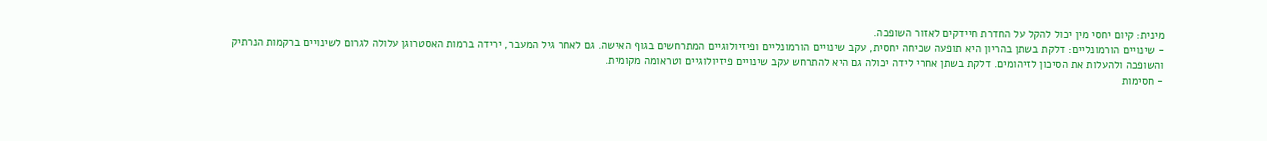מינית: קיום יחסי מין יכול להקל על החדרת חיידקים לאזור השופכה.
- שינויים הורמונליים: דלקת בשתן בהריון היא תופעה שכיחה יחסית, עקב שינויים הורמונליים ופיזיולוגיים המתרחשים בגוף האישה. גם לאחר גיל המעבר, ירידה ברמות האסטרוגן עלולה לגרום לשינויים ברקמות הנרתיק והשופכה ולהעלות את הסיכון לזיהומים. דלקת בשתן אחרי לידה יכולה גם היא להתרחש עקב שינויים פיזיולוגיים וטראומה מקומית.
- חסימות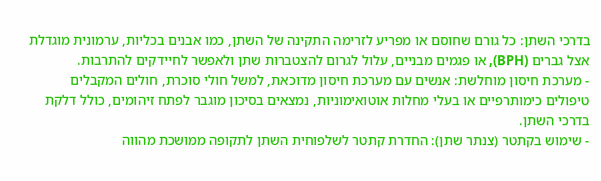בדרכי השתן: כל גורם שחוסם או מפריע לזרימה התקינה של השתן, כמו אבנים בכליות, ערמונית מוגדלת אצל גברים (BPH), או פגמים מבניים, עלול לגרום להצטברות שתן ולאפשר לחיידקים להתרבות.
- מערכת חיסון מוחלשת: אנשים עם מערכת חיסון מדוכאת, למשל חולי סוכרת, חולים המקבלים טיפולים כימותרפיים או בעלי מחלות אוטואימוניות, נמצאים בסיכון מוגבר לפתח זיהומים, כולל דלקת בדרכי השתן.
- שימוש בקתטר (צנתר שתן): החדרת קתטר לשלפוחית השתן לתקופה ממושכת מהווה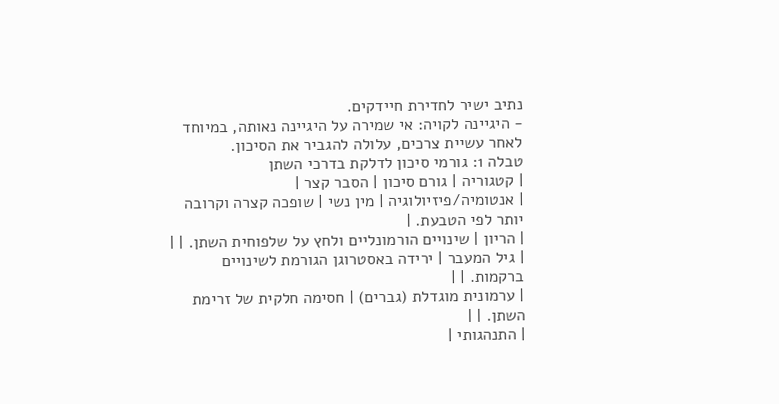נתיב ישיר לחדירת חיידקים.
- היגיינה לקויה: אי שמירה על היגיינה נאותה, במיוחד לאחר עשיית צרכים, עלולה להגביר את הסיכון.
טבלה 1: גורמי סיכון לדלקת בדרכי השתן
| קטגוריה | גורם סיכון | הסבר קצר |
| אנטומיה/פיזיולוגיה | מין נשי | שופכה קצרה וקרובה יותר לפי הטבעת. |
| הריון | שינויים הורמונליים ולחץ על שלפוחית השתן. | |
| גיל המעבר | ירידה באסטרוגן הגורמת לשינויים ברקמות. | |
| ערמונית מוגדלת (גברים) | חסימה חלקית של זרימת השתן. | |
| התנהגותי |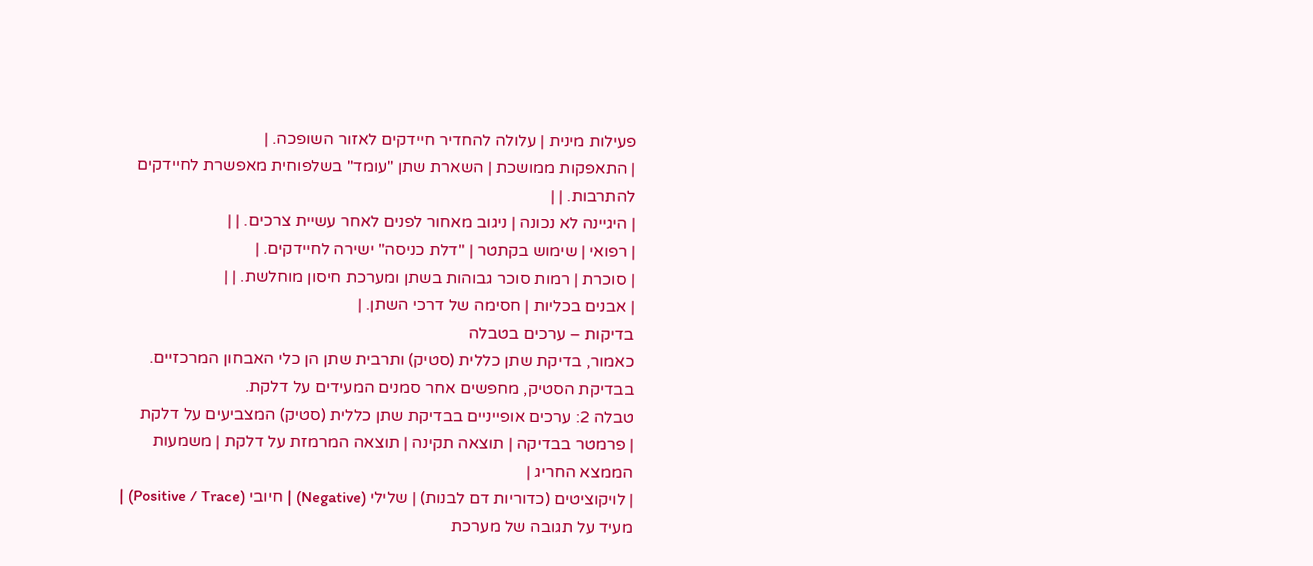פעילות מינית | עלולה להחדיר חיידקים לאזור השופכה. |
| התאפקות ממושכת | השארת שתן "עומד" בשלפוחית מאפשרת לחיידקים להתרבות. | |
| היגיינה לא נכונה | ניגוב מאחור לפנים לאחר עשיית צרכים. | |
| רפואי | שימוש בקתטר | "דלת כניסה" ישירה לחיידקים. |
| סוכרת | רמות סוכר גבוהות בשתן ומערכת חיסון מוחלשת. | |
| אבנים בכליות | חסימה של דרכי השתן. |
בדיקות – ערכים בטבלה
כאמור, בדיקת שתן כללית (סטיק) ותרבית שתן הן כלי האבחון המרכזיים. בבדיקת הסטיק, מחפשים אחר סמנים המעידים על דלקת.
טבלה 2: ערכים אופייניים בבדיקת שתן כללית (סטיק) המצביעים על דלקת
| פרמטר בבדיקה | תוצאה תקינה | תוצאה המרמזת על דלקת | משמעות הממצא החריג |
| לויקוציטים (כדוריות דם לבנות) | שלילי (Negative) | חיובי (Positive / Trace) | מעיד על תגובה של מערכת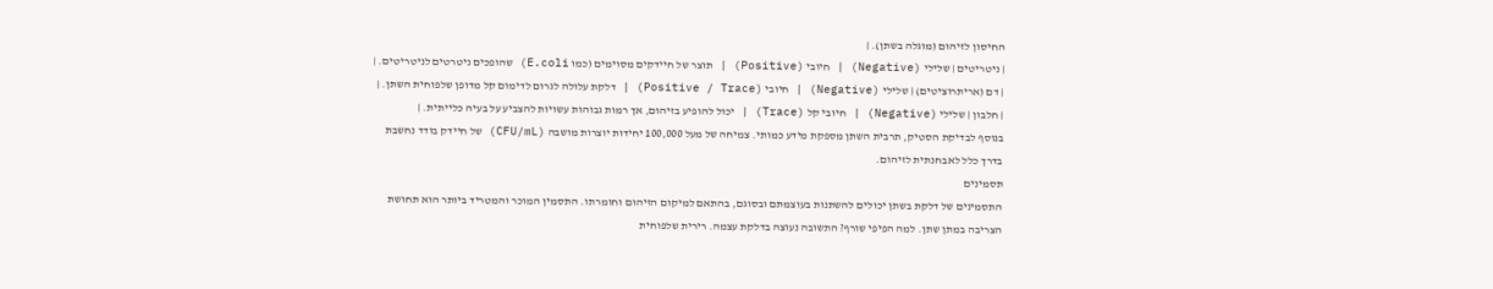החיסון לזיהום (מוגלה בשתן). |
| ניטריטים | שלילי (Negative) | חיובי (Positive) | תוצר של חיידקים מסוימים (כמו E.coli) שהופכים ניטרטים לניטריטים. |
| דם (אריתרוציטים) | שלילי (Negative) | חיובי (Positive / Trace) | דלקת עלולה לגרום לדימום קל מדופן שלפוחית השתן. |
| חלבון | שלילי (Negative) | חיובי קל (Trace) | יכול להופיע בזיהום, אך רמות גבוהות עשויות להצביע על בעיה כלייתית. |
בנוסף לבדיקת הסטיק, תרבית השתן מספקת מידע כמותי. צמיחה של מעל 100,000 יחידות יוצרות מושבה (CFU/mL) של חיידק בודד נחשבת בדרך כלל לאבחנתית לזיהום.
תסמינים
התסמינים של דלקת בשתן יכולים להשתנות בעוצמתם ובסוגם, בהתאם למיקום הזיהום וחומרתו. התסמין המוכר והמטריד ביותר הוא תחושת הצריבה במתן שתן. למה הפיפי שורף? התשובה נעוצה בדלקת עצמה. רירית שלפוחית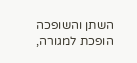השתן והשופכה הופכת למגורה,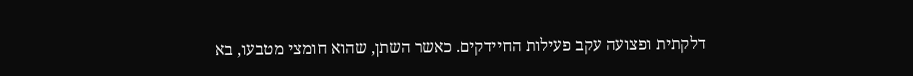דלקתית ופצועה עקב פעילות החיידקים. כאשר השתן, שהוא חומצי מטבעו, בא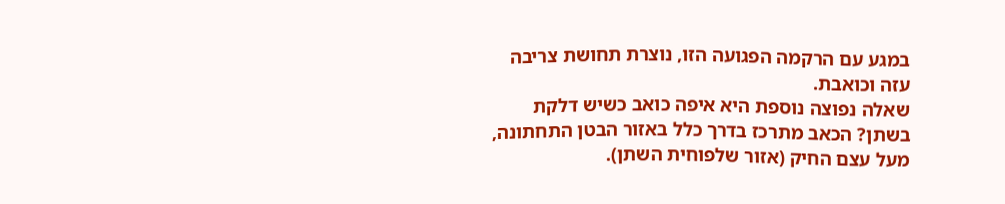במגע עם הרקמה הפגועה הזו, נוצרת תחושת צריבה עזה וכואבת.
שאלה נפוצה נוספת היא איפה כואב כשיש דלקת בשתן? הכאב מתרכז בדרך כלל באזור הבטן התחתונה, מעל עצם החיק (אזור שלפוחית השתן).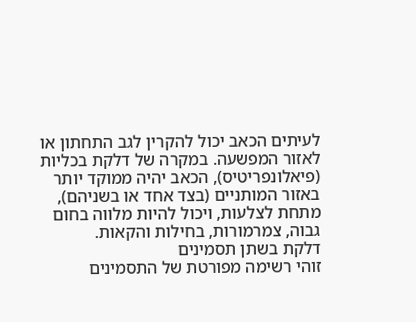לעיתים הכאב יכול להקרין לגב התחתון או לאזור המפשעה. במקרה של דלקת בכליות (פיאלונפריטיס), הכאב יהיה ממוקד יותר באזור המותניים (בצד אחד או בשניהם), מתחת לצלעות, ויכול להיות מלווה בחום גבוה, צמרמורות, בחילות והקאות.
דלקת בשתן תסמינים
זוהי רשימה מפורטת של התסמינים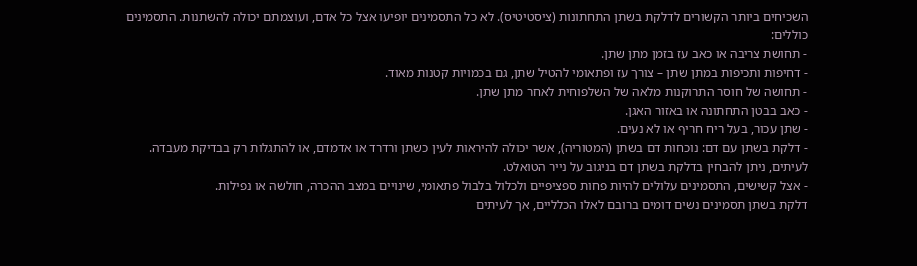השכיחים ביותר הקשורים לדלקת בשתן התחתונות (ציסטיטיס). לא כל התסמינים יופיעו אצל כל אדם, ועוצמתם יכולה להשתנות. התסמינים כוללים:
- תחושת צריבה או כאב עז בזמן מתן שתן.
- דחיפות ותכיפות במתן שתן – צורך עז ופתאומי להטיל שתן, גם בכמויות קטנות מאוד.
- תחושה של חוסר התרוקנות מלאה של השלפוחית לאחר מתן שתן.
- כאב בבטן התחתונה או באזור האגן.
- שתן עכור, בעל ריח חריף או לא נעים.
- דלקת בשתן עם דם: נוכחות דם בשתן (המטוריה), אשר יכולה להיראות לעין כשתן ורדרד או אדמדם, או להתגלות רק בבדיקת מעבדה. לעיתים, ניתן להבחין בדלקת בשתן דם בניגוב על נייר הטואלט.
- אצל קשישים, התסמינים עלולים להיות פחות ספציפיים ולכלול בלבול פתאומי, שינויים במצב ההכרה, חולשה או נפילות.
דלקת בשתן תסמינים נשים דומים ברובם לאלו הכלליים, אך לעיתים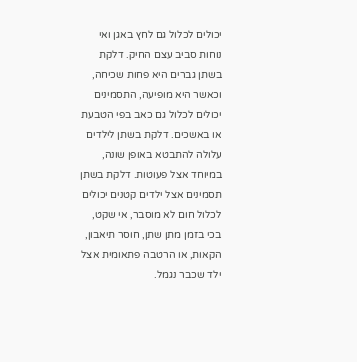יכולים לכלול גם לחץ באגן ואי נוחות סביב עצם החיק. דלקת בשתן גברים היא פחות שכיחה, וכאשר היא מופיעה, התסמינים יכולים לכלול גם כאב בפי הטבעת או באשכים. דלקת בשתן לילדים עלולה להתבטא באופן שונה, במיוחד אצל פעוטות. דלקת בשתן תסמינים אצל ילדים קטנים יכולים לכלול חום לא מוסבר, אי שקט, בכי בזמן מתן שתן, חוסר תיאבון, הקאות, או הרטבה פתאומית אצל ילד שכבר נגמל.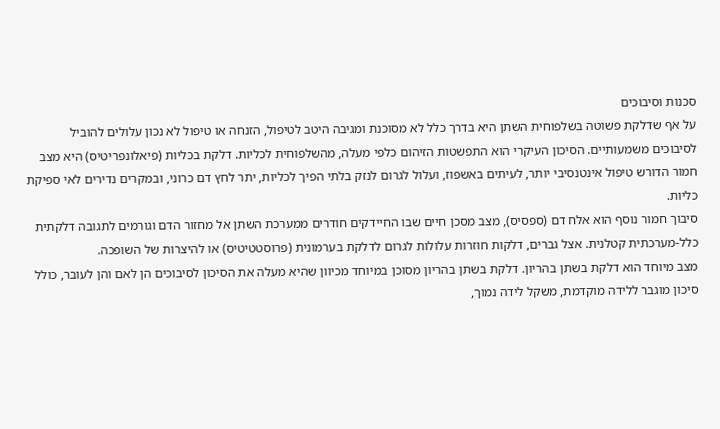סכנות וסיבוכים
על אף שדלקת פשוטה בשלפוחית השתן היא בדרך כלל לא מסוכנת ומגיבה היטב לטיפול, הזנחה או טיפול לא נכון עלולים להוביל לסיבוכים משמעותיים. הסיכון העיקרי הוא התפשטות הזיהום כלפי מעלה, מהשלפוחית לכליות. דלקת בכליות (פיאלונפריטיס) היא מצב חמור הדורש טיפול אינטנסיבי יותר, לעיתים באשפוז, ועלול לגרום לנזק בלתי הפיך לכליות, יתר לחץ דם כרוני, ובמקרים נדירים לאי ספיקת כליות.
סיבוך חמור נוסף הוא אלח דם (ספסיס), מצב מסכן חיים שבו החיידקים חודרים ממערכת השתן אל מחזור הדם וגורמים לתגובה דלקתית כלל-מערכתית קטלנית. אצל גברים, דלקות חוזרות עלולות לגרום לדלקת בערמונית (פרוסטטיטיס) או להיצרות של השופכה.
מצב מיוחד הוא דלקת בשתן בהריון. דלקת בשתן בהריון מסוכן במיוחד מכיוון שהיא מעלה את הסיכון לסיבוכים הן לאם והן לעובר, כולל סיכון מוגבר ללידה מוקדמת, משקל לידה נמוך,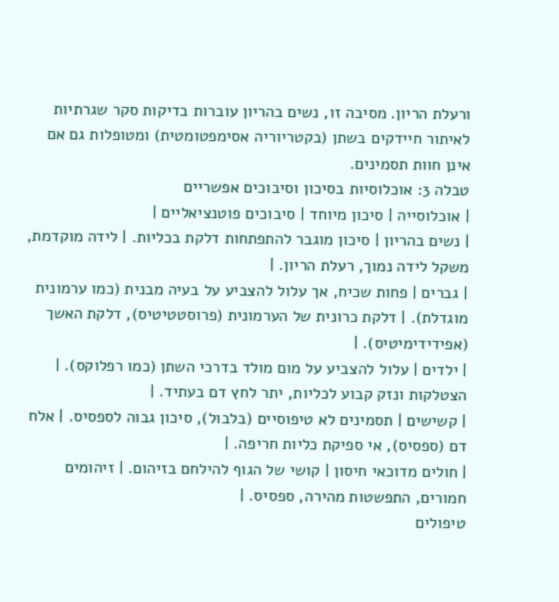ורעלת הריון. מסיבה זו, נשים בהריון עוברות בדיקות סקר שגרתיות לאיתור חיידקים בשתן (בקטריוריה אסימפטומטית) ומטופלות גם אם אינן חוות תסמינים.
טבלה 3: אוכלוסיות בסיכון וסיבוכים אפשריים
| אוכלוסייה | סיכון מיוחד | סיבוכים פוטנציאליים |
| נשים בהריון | סיכון מוגבר להתפתחות דלקת בכליות. | לידה מוקדמת, משקל לידה נמוך, רעלת הריון. |
| גברים | פחות שכיח, אך עלול להצביע על בעיה מבנית (כמו ערמונית מוגדלת). | דלקת כרונית של הערמונית (פרוסטטיטיס), דלקת האשך (אפידידימיטיס). |
| ילדים | עלול להצביע על מום מולד בדרכי השתן (כמו רפלוקס). | הצטלקות ונזק קבוע לכליות, יתר לחץ דם בעתיד. |
| קשישים | תסמינים לא טיפוסיים (בלבול), סיכון גבוה לספסיס. | אלח דם (ספסיס), אי ספיקת כליות חריפה. |
| חולים מדוכאי חיסון | קושי של הגוף להילחם בזיהום. | זיהומים חמורים, התפשטות מהירה, ספסיס. |
טיפולים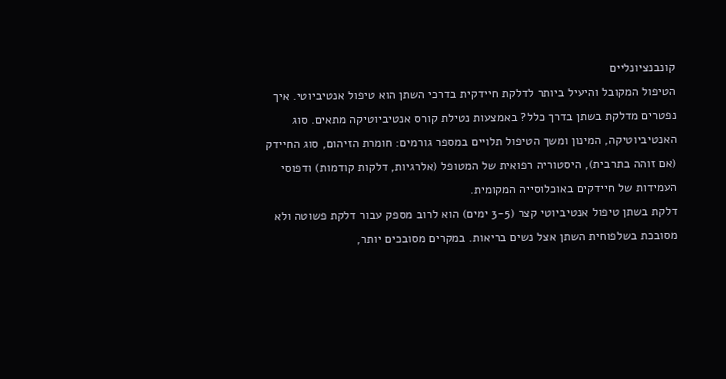קונבנציונליים
הטיפול המקובל והיעיל ביותר לדלקת חיידקית בדרכי השתן הוא טיפול אנטיביוטי. איך נפטרים מדלקת בשתן בדרך כלל? באמצעות נטילת קורס אנטיביוטיקה מתאים. סוג האנטיביוטיקה, המינון ומשך הטיפול תלויים במספר גורמים: חומרת הזיהום, סוג החיידק (אם זוהה בתרבית), היסטוריה רפואית של המטופל (אלרגיות, דלקות קודמות) ודפוסי העמידות של חיידקים באוכלוסייה המקומית.
דלקת בשתן טיפול אנטיביוטי קצר (3-5 ימים) הוא לרוב מספק עבור דלקת פשוטה ולא מסובכת בשלפוחית השתן אצל נשים בריאות. במקרים מסובכים יותר,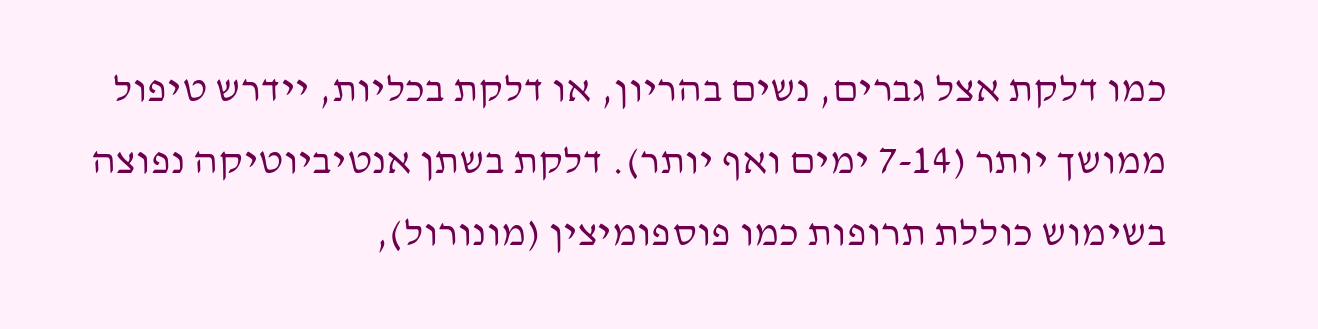כמו דלקת אצל גברים, נשים בהריון, או דלקת בכליות, יידרש טיפול ממושך יותר (7-14 ימים ואף יותר). דלקת בשתן אנטיביוטיקה נפוצה בשימוש כוללת תרופות כמו פוספומיצין (מונורול),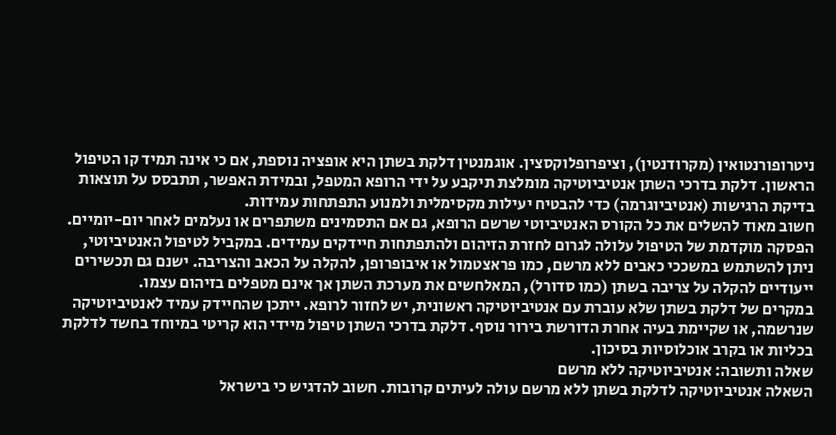ניטרופורנטואין (מקרודנטין), וציפרופלוקסצין. אוגמנטין דלקת בשתן היא אופציה נוספת, אם כי אינה תמיד קו הטיפול הראשון. דלקת בדרכי השתן אנטיביוטיקה מומלצת תיקבע על ידי הרופא המטפל, ובמידת האפשר, תתבסס על תוצאות בדיקת הרגישות (אנטיביוגרמה) כדי להבטיח יעילות מקסימלית ולמנוע התפתחות עמידות.
חשוב מאוד להשלים את כל הקורס האנטיביוטי שרשם הרופא, גם אם התסמינים משתפרים או נעלמים לאחר יום-יומיים. הפסקה מוקדמת של הטיפול עלולה לגרום לחזרת הזיהום ולהתפתחות חיידקים עמידים. במקביל לטיפול האנטיביוטי, ניתן להשתמש במשככי כאבים ללא מרשם, כמו פראצטמול או איבופרופן, להקלה על הכאב והצריבה. ישנם גם תכשירים ייעודיים להקלה על צריבה בשתן (כמו סדורל), המאלחשים את מערכת השתן אך אינם מטפלים בזיהום עצמו.
במקרים של דלקת בשתן שלא עוברת עם אנטיביוטיקה ראשונית, יש לחזור לרופא. ייתכן שהחיידק עמיד לאנטיביוטיקה שנרשמה, או שקיימת בעיה אחרת הדורשת בירור נוסף. דלקת בדרכי השתן טיפול מיידי הוא קריטי במיוחד בחשד לדלקת בכליות או בקרב אוכלוסיות בסיכון.
שאלה ותשובה: אנטיביוטיקה ללא מרשם
השאלה אנטיביוטיקה לדלקת בשתן ללא מרשם עולה לעיתים קרובות. חשוב להדגיש כי בישראל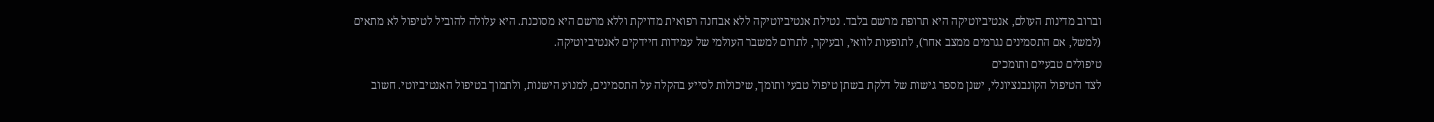וברוב מדינות העולם, אנטיביוטיקה היא תרופת מרשם בלבד. נטילת אנטיביוטיקה ללא אבחנה רפואית מדויקת וללא מרשם היא מסוכנת. היא עלולה להוביל לטיפול לא מתאים (למשל, אם התסמינים נגרמים ממצב אחר), לתופעות לוואי, ובעיקר, לתרום למשבר העולמי של עמידות חיידקים לאנטיביוטיקה.
טיפולים טבעיים ותומכים
לצד הטיפול הקונבנציונלי, ישנן מספר גישות של דלקת בשתן טיפול טבעי ותומך, שיכולות לסייע בהקלה על התסמינים, למנוע הישנות, ולתמוך בטיפול האנטיביוטי. חשוב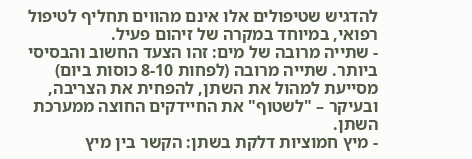להדגיש שטיפולים אלו אינם מהווים תחליף לטיפול רפואי, במיוחד במקרה של זיהום פעיל.
- שתייה מרובה של מים: זהו הצעד החשוב והבסיסי ביותר. שתייה מרובה (לפחות 8-10 כוסות ביום) מסייעת למהול את השתן, להפחית את הצריבה, ובעיקר – "לשטוף" את החיידקים החוצה ממערכת השתן.
- מיץ חמוציות דלקת בשתן: הקשר בין מיץ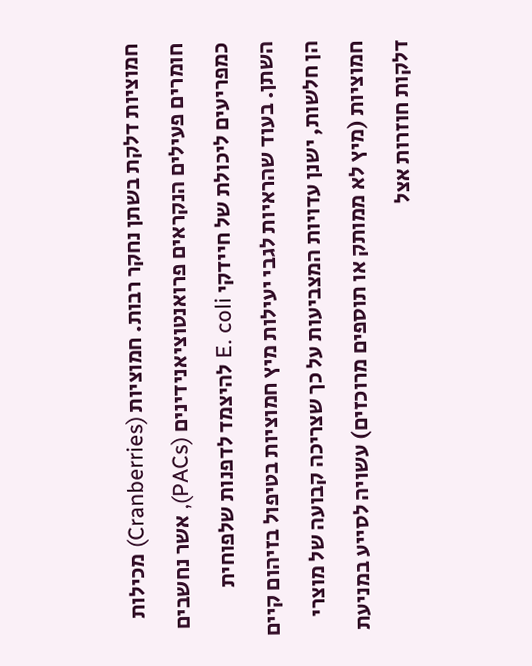חמוציות דלקת בשתן נחקר רבות. חמוציות (Cranberries) מכילות חומרים פעילים הנקראים פרואנטוציאנידינים (PACs), אשר נחשבים כמפריעים ליכולת של חיידקי E. coli להיצמד לדפנות שלפוחית השתן. בעוד שהראיות לגבי יעילות מיץ חמוציות בטיפול בזיהום קיים הן חלשות, ישנן עדויות המצביעות על כך שצריכה קבועה של מוצרי חמוציות (מיץ לא ממותק או תוספים מרוכזים) עשויה לסייע במניעת דלקות חוזרות אצל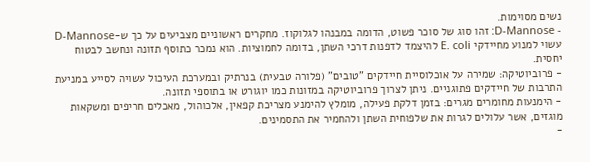נשים מסוימות.
- D-Mannose: זהו סוג של סוכר פשוט, הדומה במבנהו לגלוקוז. מחקרים ראשוניים מצביעים על כך ש-D-Mannose עשוי למנוע מחיידקי E. coli להיצמד לדפנות דרכי השתן, בדומה לחמוציות. הוא נמכר כתוסף תזונה ונחשב לבטוח יחסית.
- פרוביוטיקה: שמירה על אוכלוסיית חיידקים "טובים" (פלורה טבעית) בנרתיק ובמערכת העיכול עשויה לסייע במניעת התרבות של חיידקים פתוגניים. ניתן לצרוך פרוביוטיקה במזונות כמו יוגורט או בתוספי תזונה.
- הימנעות מחומרים מגרים: בזמן דלקת פעילה, מומלץ להימנע מצריכת קפאין, אלכוהול, מאכלים חריפים ומשקאות מוגזים, אשר עלולים לגרות את שלפוחית השתן ולהחמיר את התסמינים.
-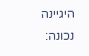היגיינה נכונה: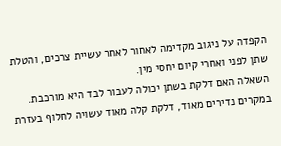הקפדה על ניגוב מקדימה לאחור לאחר עשיית צרכים, והטלת שתן לפני ואחרי קיום יחסי מין.
השאלה האם דלקת בשתן יכולה לעבור לבד היא מורכבת. במקרים נדירים מאוד, דלקת קלה מאוד עשויה לחלוף בעזרת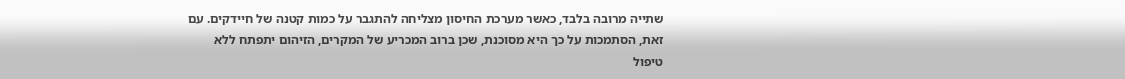שתייה מרובה בלבד, כאשר מערכת החיסון מצליחה להתגבר על כמות קטנה של חיידקים. עם זאת, הסתמכות על כך היא מסוכנת, שכן ברוב המכריע של המקרים, הזיהום יתפתח ללא טיפול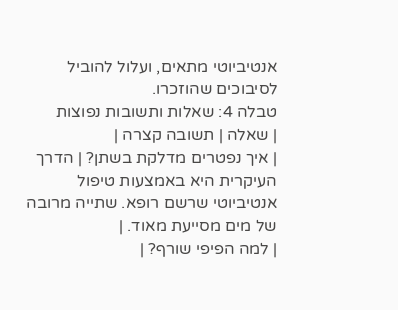אנטיביוטי מתאים, ועלול להוביל לסיבוכים שהוזכרו.
טבלה 4: שאלות ותשובות נפוצות
| שאלה | תשובה קצרה |
| איך נפטרים מדלקת בשתן? | הדרך העיקרית היא באמצעות טיפול אנטיביוטי שרשם רופא. שתייה מרובה של מים מסייעת מאוד. |
| למה הפיפי שורף? |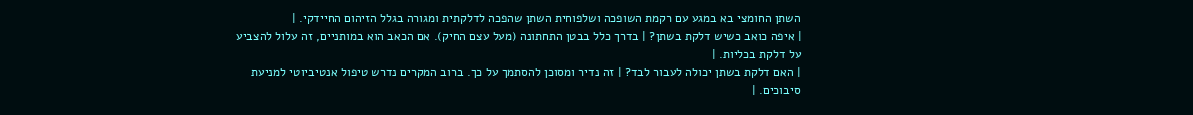השתן החומצי בא במגע עם רקמת השופכה ושלפוחית השתן שהפכה לדלקתית ומגורה בגלל הזיהום החיידקי. |
| איפה כואב כשיש דלקת בשתן? | בדרך כלל בבטן התחתונה (מעל עצם החיק). אם הכאב הוא במותניים, זה עלול להצביע על דלקת בכליות. |
| האם דלקת בשתן יכולה לעבור לבד? | זה נדיר ומסוכן להסתמך על כך. ברוב המקרים נדרש טיפול אנטיביוטי למניעת סיבוכים. |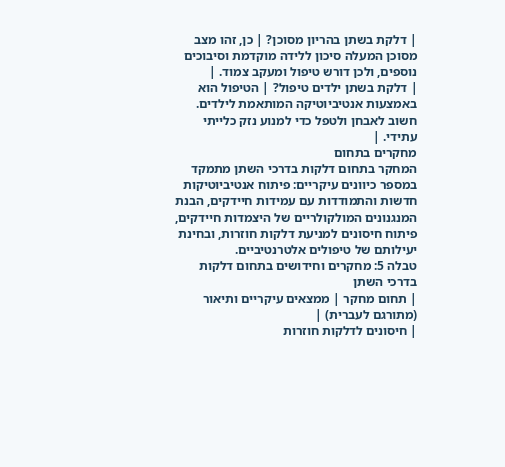| דלקת בשתן בהריון מסוכן? | כן, זהו מצב מסוכן המעלה סיכון ללידה מוקדמת וסיבוכים נוספים, ולכן דורש טיפול ומעקב צמוד. |
| דלקת בשתן ילדים טיפול? | הטיפול הוא באמצעות אנטיביוטיקה המותאמת לילדים. חשוב לאבחן ולטפל כדי למנוע נזק כלייתי עתידי. |
מחקרים בתחום
המחקר בתחום דלקות בדרכי השתן מתמקד במספר כיוונים עיקריים: פיתוח אנטיביוטיקות חדשות והתמודדות עם עמידות חיידקים, הבנת המנגנונים המולקולריים של היצמדות חיידקים, פיתוח חיסונים למניעת דלקות חוזרות, ובחינת יעילותם של טיפולים אלטרנטיביים.
טבלה 5: מחקרים וחידושים בתחום דלקות בדרכי השתן
| תחום מחקר | ממצאים עיקריים ותיאור (מתורגם לעברית) |
| חיסונים לדלקות חוזרות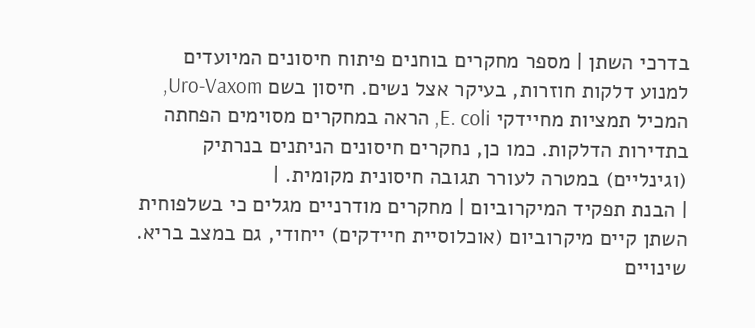בדרכי השתן | מספר מחקרים בוחנים פיתוח חיסונים המיועדים למנוע דלקות חוזרות, בעיקר אצל נשים. חיסון בשם Uro-Vaxom, המכיל תמציות מחיידקי E. coli, הראה במחקרים מסוימים הפחתה בתדירות הדלקות. כמו כן, נחקרים חיסונים הניתנים בנרתיק (וגינליים) במטרה לעורר תגובה חיסונית מקומית. |
| הבנת תפקיד המיקרוביום | מחקרים מודרניים מגלים כי בשלפוחית השתן קיים מיקרוביום (אוכלוסיית חיידקים) ייחודי, גם במצב בריא. שינויים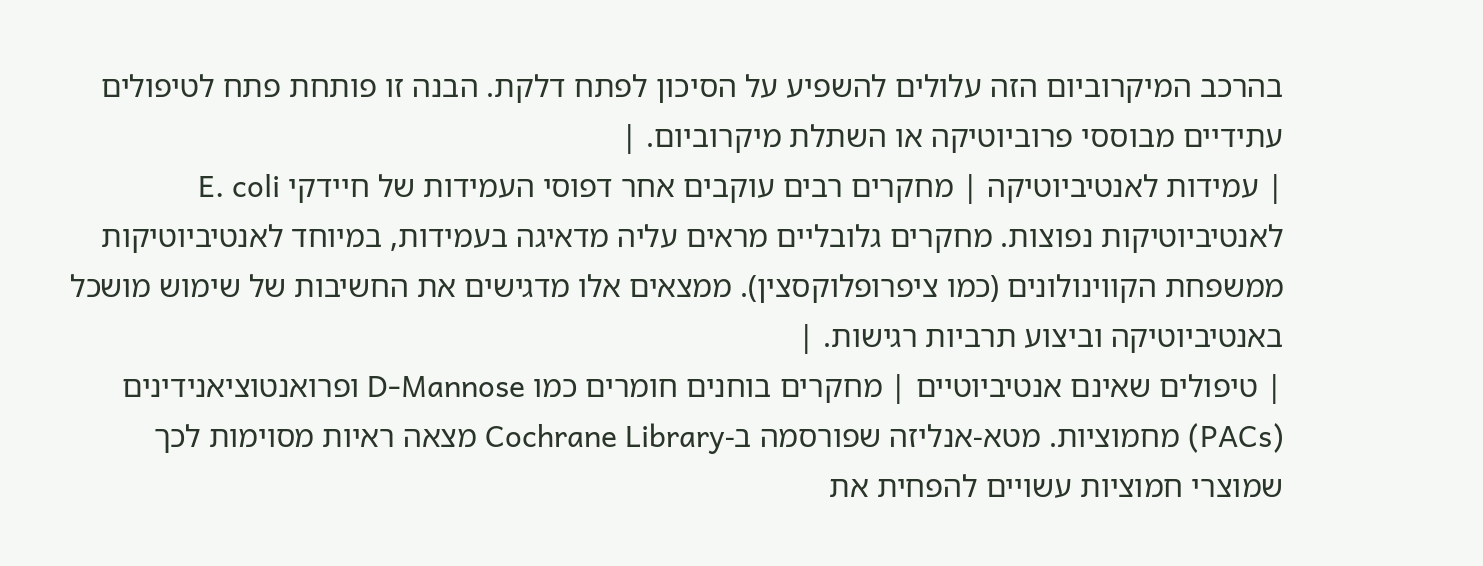בהרכב המיקרוביום הזה עלולים להשפיע על הסיכון לפתח דלקת. הבנה זו פותחת פתח לטיפולים עתידיים מבוססי פרוביוטיקה או השתלת מיקרוביום. |
| עמידות לאנטיביוטיקה | מחקרים רבים עוקבים אחר דפוסי העמידות של חיידקי E. coli לאנטיביוטיקות נפוצות. מחקרים גלובליים מראים עליה מדאיגה בעמידות, במיוחד לאנטיביוטיקות ממשפחת הקווינולונים (כמו ציפרופלוקסצין). ממצאים אלו מדגישים את החשיבות של שימוש מושכל באנטיביוטיקה וביצוע תרביות רגישות. |
| טיפולים שאינם אנטיביוטיים | מחקרים בוחנים חומרים כמו D-Mannose ופרואנטוציאנידינים (PACs) מחמוציות. מטא-אנליזה שפורסמה ב-Cochrane Library מצאה ראיות מסוימות לכך שמוצרי חמוציות עשויים להפחית את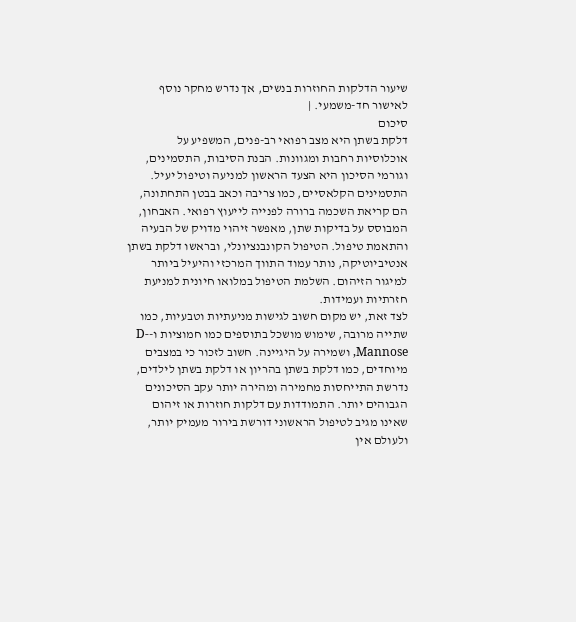שיעור הדלקות החוזרות בנשים, אך נדרש מחקר נוסף לאישור חד-משמעי. |
סיכום
דלקת בשתן היא מצב רפואי רב-פנים, המשפיע על אוכלוסיות רחבות ומגוונות. הבנת הסיבות, התסמינים, וגורמי הסיכון היא הצעד הראשון למניעה וטיפול יעיל. התסמינים הקלאסיים, כמו צריבה וכאב בבטן התחתונה, הם קריאת השכמה ברורה לפנייה לייעוץ רפואי. האבחון, המבוסס על בדיקות שתן, מאפשר זיהוי מדויק של הבעיה והתאמת טיפול. הטיפול הקונבנציונלי, ובראשו דלקת בשתן אנטיביוטיקה, נותר עמוד התווך המרכזי והיעיל ביותר למיגור הזיהום. השלמת הטיפול במלואו חיונית למניעת חזרתיות ועמידות.
לצד זאת, יש מקום חשוב לגישות מניעתיות וטבעיות, כמו שתייה מרובה, שימוש מושכל בתוספים כמו חמוציות ו-D-Mannose, ושמירה על היגיינה. חשוב לזכור כי במצבים מיוחדים, כמו דלקת בשתן בהריון או דלקת בשתן לילדים, נדרשת התייחסות מחמירה ומהירה יותר עקב הסיכונים הגבוהים יותר. התמודדות עם דלקות חוזרות או זיהום שאינו מגיב לטיפול הראשוני דורשת בירור מעמיק יותר, ולעולם אין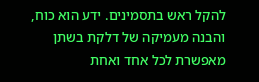להקל ראש בתסמינים. ידע הוא כוח, והבנה מעמיקה של דלקת בשתן מאפשרת לכל אחד ואחת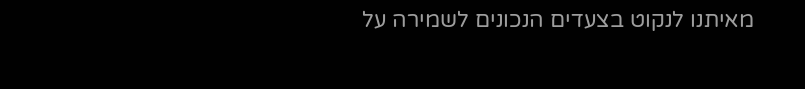מאיתנו לנקוט בצעדים הנכונים לשמירה על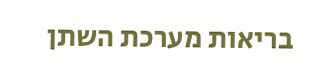בריאות מערכת השתן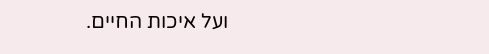ועל איכות החיים.